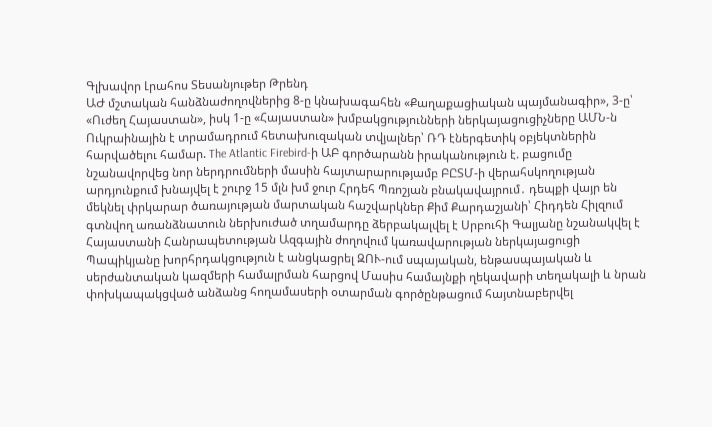Գլխավոր Լրահոս Տեսանյութեր Թրենդ
ԱԺ մշտական հանձնաժողովներից 8-ը կնախագահեն «Քաղաքացիական պայմանագիր», 3-ը՝ «Ուժեղ Հայաստան», իսկ 1-ը «Հայաստան» խմբակցությունների ներկայացուցիչները ԱՄՆ-ն Ուկրաինային է տրամադրում հետախուզական տվյալներ՝ ՌԴ էներգետիկ օբյեկտներին հարվածելու համար. The Atlantic Firebird-ի ԱԲ գործարանն իրականություն է. բացումը նշանավորվեց նոր ներդրումների մասին հայտարարությամբ ԲԸՏՄ-ի վերահսկողության արդյունքում խնայվել է շուրջ 15 մլն խմ ջուր Հրդեհ Պռոշյան բնակավայրում․ դեպքի վայր են մեկնել փրկարար ծառայության մարտական հաշվարկներ Քիմ Քարդաշյանի՝ Հիդդեն Հիլզում գտնվող առանձնատուն ներխուժած տղամարդը ձերբակալվել է Սրբուհի Գալյանը նշանակվել է Հայաստանի Հանրապետության Ազգային ժողովում կառավարության ներկայացուցի Պապիկյանը խորհրդակցություն է անցկացրել ԶՈՒ-ում սպայական, ենթասպայական և սերժանտական կազմերի համալրման հարցով Մասիս համայնքի ղեկավարի տեղակալի և նրան փոխկապակցված անձանց հողամասերի օտարման գործընթացում հայտնաբերվել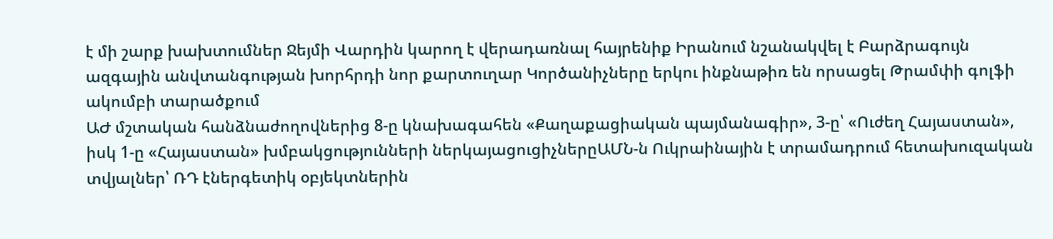է մի շարք խախտումներ Ջեյմի Վարդին կարող է վերադառնալ հայրենիք Իրանում նշանակվել է Բարձրագույն ազգային անվտանգության խորհրդի նոր քարտուղար Կործանիչները երկու ինքնաթիռ են որսացել Թրամփի գոլֆի ակումբի տարածքում
ԱԺ մշտական հանձնաժողովներից 8-ը կնախագահեն «Քաղաքացիական պայմանագիր», 3-ը՝ «Ուժեղ Հայաստան», իսկ 1-ը «Հայաստան» խմբակցությունների ներկայացուցիչներըԱՄՆ-ն Ուկրաինային է տրամադրում հետախուզական տվյալներ՝ ՌԴ էներգետիկ օբյեկտներին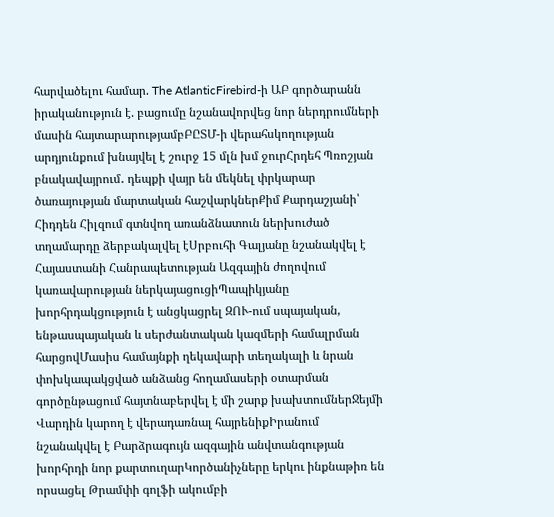հարվածելու համար. The AtlanticFirebird-ի ԱԲ գործարանն իրականություն է. բացումը նշանավորվեց նոր ներդրումների մասին հայտարարությամբԲԸՏՄ-ի վերահսկողության արդյունքում խնայվել է շուրջ 15 մլն խմ ջուրՀրդեհ Պռոշյան բնակավայրում․ դեպքի վայր են մեկնել փրկարար ծառայության մարտական հաշվարկներՔիմ Քարդաշյանի՝ Հիդդեն Հիլզում գտնվող առանձնատուն ներխուժած տղամարդը ձերբակալվել էՍրբուհի Գալյանը նշանակվել է Հայաստանի Հանրապետության Ազգային ժողովում կառավարության ներկայացուցիՊապիկյանը խորհրդակցություն է անցկացրել ԶՈՒ-ում սպայական, ենթասպայական և սերժանտական կազմերի համալրման հարցովՄասիս համայնքի ղեկավարի տեղակալի և նրան փոխկապակցված անձանց հողամասերի օտարման գործընթացում հայտնաբերվել է մի շարք խախտումներՋեյմի Վարդին կարող է վերադառնալ հայրենիքԻրանում նշանակվել է Բարձրագույն ազգային անվտանգության խորհրդի նոր քարտուղարԿործանիչները երկու ինքնաթիռ են որսացել Թրամփի գոլֆի ակումբի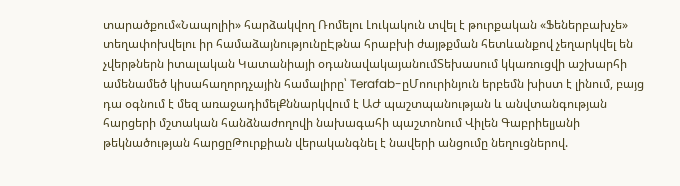տարածքում«Նապոլիի» հարձակվող Ռոմելու Լուկակուն տվել է թուրքական «Ֆեներբախչե» տեղափոխվելու իր համաձայնությունըԷթնա հրաբխի ժայթքման հետևանքով չեղարկվել են չվերթներն իտալական Կատանիայի օդանավակայանումՏեխասում կկառուցվի աշխարհի ամենամեծ կիսահաղորդչային համալիրը՝ Terafab-ըՄոուրինյուն երբեմն խիստ է լինում, բայց դա օգնում է մեզ առաջադիմելՔննարկվում է ԱԺ պաշտպանության և անվտանգության հարցերի մշտական հանձնաժողովի նախագահի պաշտոնում Վիլեն Գաբրիելյանի թեկնածության հարցըԹուրքիան վերականգնել է նավերի անցումը նեղուցներով.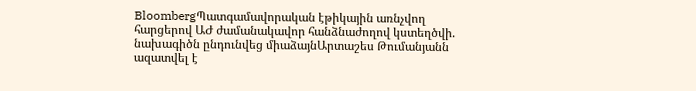BloombergՊատգամավորական էթիկային առնչվող հարցերով ԱԺ ժամանակավոր հանձնաժողով կստեղծվի. նախագիծն ընդունվեց միաձայնԱրտաշես Թումանյանն ազատվել է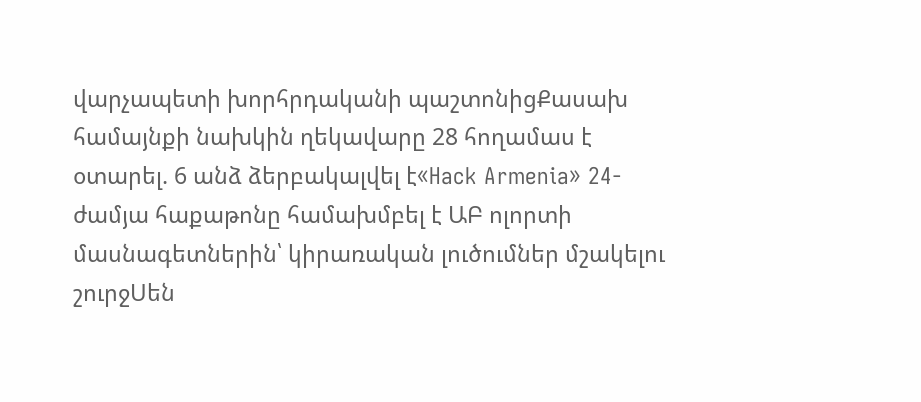վարչապետի խորհրդականի պաշտոնիցՔասախ համայնքի նախկին ղեկավարը 28 հողամաս է օտարել. 6 անձ ձերբակալվել է«Hack Armenia» 24-ժամյա հաքաթոնը համախմբել է ԱԲ ոլորտի մասնագետներին՝ կիրառական լուծումներ մշակելու շուրջՍեն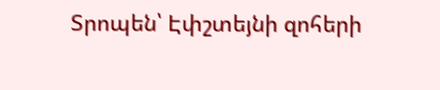Տրոպեն՝ Էփշտեյնի զոհերի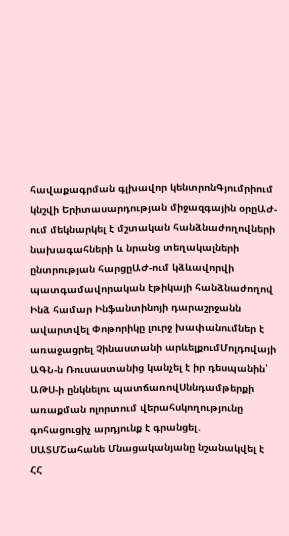հավաքագրման գլխավոր կենտրոնԳյումրիում կնշվի Երիտասարդության միջազգային օրըԱԺ-ում մեկնարկել է մշտական հանձնաժողովների նախագահների և նրանց տեղակալների ընտրության հարցըԱԺ-ում կձևավորվի պատգամավորական էթիկայի հանձնաժողով Ինձ համար Ինֆանտինոյի դարաշրջանն ավարտվել Փոթորիկը լուրջ խափանումներ է առաջացրել Չինաստանի արևելքումՄոլդովայի ԱԳՆ-ն Ռուսաստանից կանչել է իր դեսպանին՝ ԱԹՍ-ի ընկնելու պատճառովՍննդամթերքի առաքման ոլորտում վերահսկողությունը գոհացուցիչ արդյունք է գրանցել․ ՍԱՏՄՇահանե Մնացականյանը նշանակվել է ՀՀ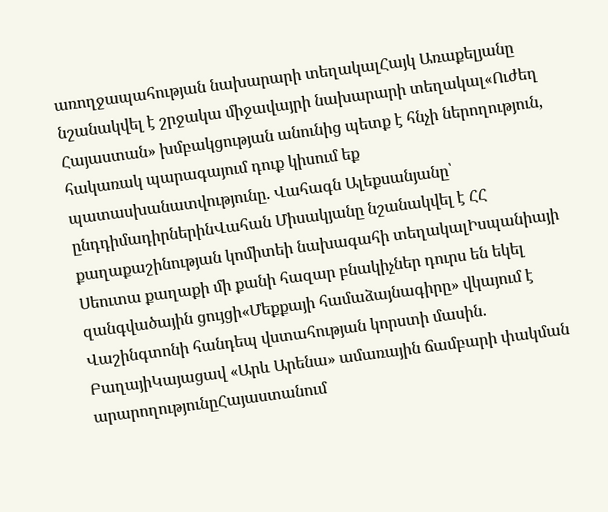առողջապահության նախարարի տեղակալՀայկ Առաքելյանը նշանակվել է շրջակա միջավայրի նախարարի տեղակալ«Ուժեղ Հայաստան» խմբակցության անունից պետք է հնչի ներողություն, հակառակ պարագայում դուք կիսում եք պատասխանատվությունը. Վահագն Ալեքսանյանը՝ ընդդիմադիրներինՎահան Միսակյանը նշանակվել է ՀՀ քաղաքաշինության կոմիտեի նախագահի տեղակալԻսպանիայի Սեուտա քաղաքի մի քանի հազար բնակիչներ դուրս են եկել զանգվածային ցույցի«Մեքքայի համաձայնագիրը» վկայում է Վաշինգտոնի հանդեպ վստահության կորստի մասին. ԲաղայիԿայացավ «Արև Արենա» ամառային ճամբարի փակման արարողությունըՀայաստանում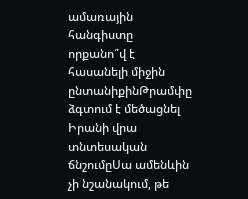ամառային հանգիստը որքանո՞վ է հասանելի միջին ընտանիքինԹրամփը ձգտում է մեծացնել Իրանի վրա տնտեսական ճնշումըՍա ամենևին չի նշանակում, թե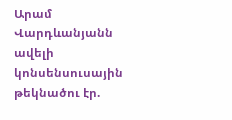Արամ Վարդևանյանն ավելի կոնսենսուսային թեկնածու էր.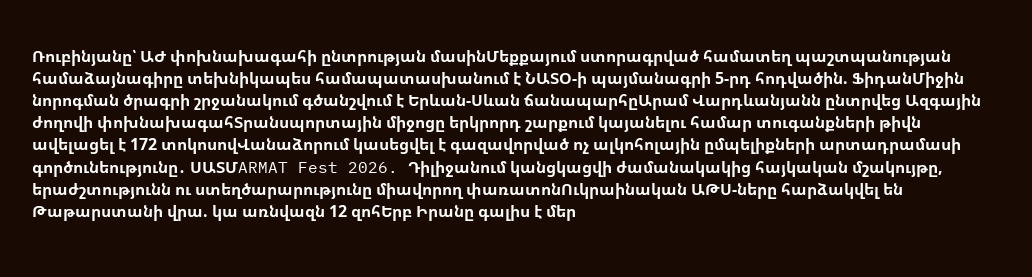Ռուբինյանը՝ ԱԺ փոխնախագահի ընտրության մասինՄեքքայում ստորագրված համատեղ պաշտպանության համաձայնագիրը տեխնիկապես համապատասխանում է ՆԱՏՕ-ի պայմանագրի 5-րդ հոդվածին. ՖիդանՄիջին նորոգման ծրագրի շրջանակում գծանշվում է Երևան-Սևան ճանապարհըԱրամ Վարդևանյանն ընտրվեց Ազգային ժողովի փոխնախագահՏրանսպորտային միջոցը երկրորդ շարքում կայանելու համար տուգանքների թիվն ավելացել է 172 տոկոսովՎանաձորում կասեցվել է գազավորված ոչ ալկոհոլային ըմպելիքների արտադրամասի գործունեությունը․ ՍԱՏՄARMAT Fest 2026. Դիլիջանում կանցկացվի ժամանակակից հայկական մշակույթը, երաժշտությունն ու ստեղծարարությունը միավորող փառատոնՈւկրաինական ԱԹՍ-ները հարձակվել են Թաթարստանի վրա. կա առնվազն 12 զոհԵրբ Իրանը գալիս է մեր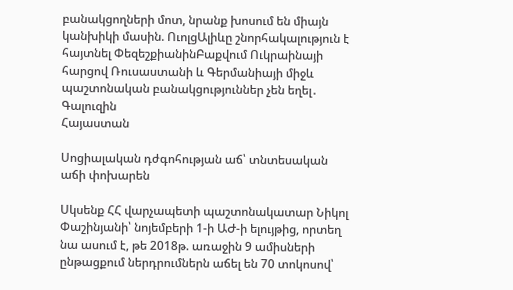բանակցողների մոտ, նրանք խոսում են միայն կանխիկի մասին. ՈւոլցԱլիևը շնորհակալություն է հայտնել ՓեզեշքիանինԲաքվում Ուկրաինայի հարցով Ռուսաստանի և Գերմանիայի միջև պաշտոնական բանակցություններ չեն եղել․ Գալուզին
Հայաստան

Սոցիալական դժգոհության աճ՝ տնտեսական աճի փոխարեն

Սկսենք ՀՀ վարչապետի պաշտոնակատար Նիկոլ Փաշինյանի՝ նոյեմբերի 1-ի ԱԺ-ի ելույթից, որտեղ նա ասում է, թե 2018թ. առաջին 9 ամիսների ընթացքում ներդրումներն աճել են 70 տոկոսով՝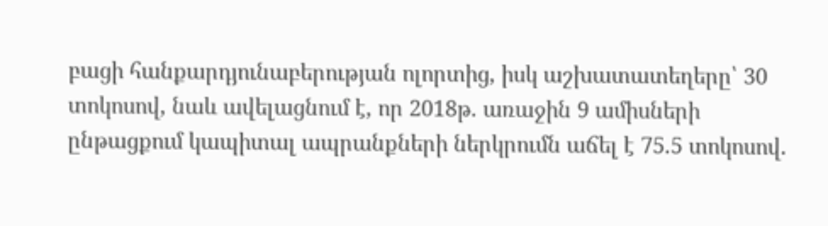բացի հանքարդյունաբերության ոլորտից, իսկ աշխատատեղերը՝ 30 տոկոսով, նաև ավելացնում է, որ 2018թ. առաջին 9 ամիսների ընթացքում կապիտալ ապրանքների ներկրումն աճել է 75.5 տոկոսով.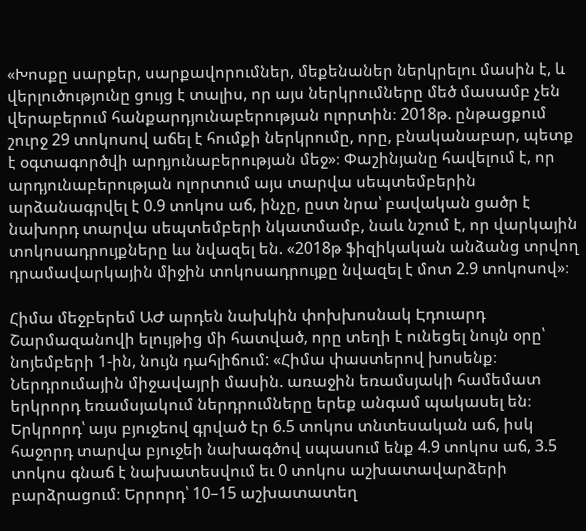«Խոսքը սարքեր, սարքավորումներ, մեքենաներ ներկրելու մասին է, և վերլուծությունը ցույց է տալիս, որ այս ներկրումները մեծ մասամբ չեն վերաբերում հանքարդյունաբերության ոլորտին։ 2018թ. ընթացքում շուրջ 29 տոկոսով աճել է հումքի ներկրումը, որը, բնականաբար, պետք է օգտագործվի արդյունաբերության մեջ»։ Փաշինյանը հավելում է, որ արդյունաբերության ոլորտում այս տարվա սեպտեմբերին արձանագրվել է 0.9 տոկոս աճ, ինչը, ըստ նրա՝ բավական ցածր է նախորդ տարվա սեպտեմբերի նկատմամբ, նաև նշում է, որ վարկային տոկոսադրույքները ևս նվազել են. «2018թ ֆիզիկական անձանց տրվող դրամավարկային միջին տոկոսադրույքը նվազել է մոտ 2.9 տոկոսով»։

Հիմա մեջբերեմ ԱԺ արդեն նախկին փոխխոսնակ Էդուարդ Շարմազանովի ելույթից մի հատված, որը տեղի է ունեցել նույն օրը՝ նոյեմբերի 1-ին, նույն դահլիճում: «Հիմա փաստերով խոսենք։ Ներդրումային միջավայրի մասին. առաջին եռամսյակի համեմատ երկրորդ եռամսյակում ներդրումները երեք անգամ պակասել են։ Երկրորդ՝ այս բյուջեով գրված էր 6.5 տոկոս տնտեսական աճ, իսկ հաջորդ տարվա բյուջեի նախագծով սպասում ենք 4.9 տոկոս աճ, 3.5 տոկոս գնաճ է նախատեսվում եւ 0 տոկոս աշխատավարձերի բարձրացում։ Երրորդ՝ 10–15 աշխատատեղ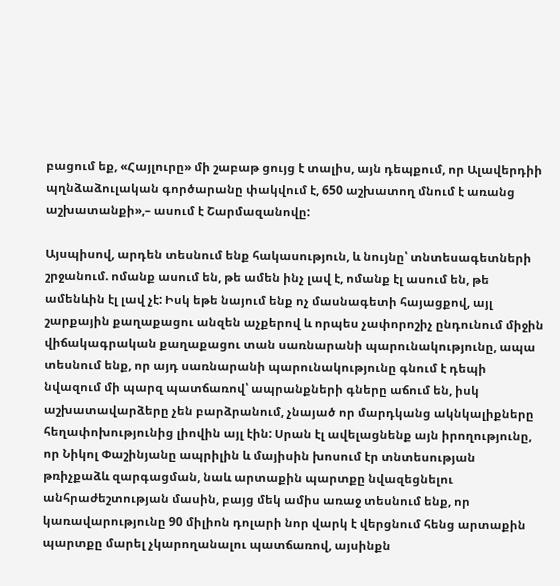բացում եք, «Հայլուրը» մի շաբաթ ցույց է տալիս, այն դեպքում, որ Ալավերդիի պղնձաձուլական գործարանը փակվում է, 650 աշխատող մնում է առանց աշխատանքի»,– ասում է Շարմազանովը:

Այսպիսով, արդեն տեսնում ենք հակասություն, և նույնը՝ տնտեսագետների շրջանում. ոմանք ասում են, թե ամեն ինչ լավ է, ոմանք էլ ասում են, թե ամենևին էլ լավ չէ: Իսկ եթե նայում ենք ոչ մասնագետի հայացքով, այլ շարքային քաղաքացու անզեն աչքերով և որպես չափորոշիչ ընդունում միջին վիճակագրական քաղաքացու տան սառնարանի պարունակությունը, ապա տեսնում ենք, որ այդ սառնարանի պարունակությունը գնում է դեպի նվազում մի պարզ պատճառով՝ ապրանքների գները աճում են, իսկ աշխատավարձերը չեն բարձրանում, չնայած որ մարդկանց ակնկալիքները հեղափոխությունից լիովին այլ էին: Սրան էլ ավելացնենք այն իրողությունը, որ Նիկոլ Փաշինյանը ապրիլին և մայիսին խոսում էր տնտեսության թռիչքաձև զարգացման, նաև արտաքին պարտքը նվազեցնելու անհրաժեշտության մասին, բայց մեկ ամիս առաջ տեսնում ենք, որ կառավարությունը 90 միլիոն դոլարի նոր վարկ է վերցնում հենց արտաքին պարտքը մարել չկարողանալու պատճառով, այսինքն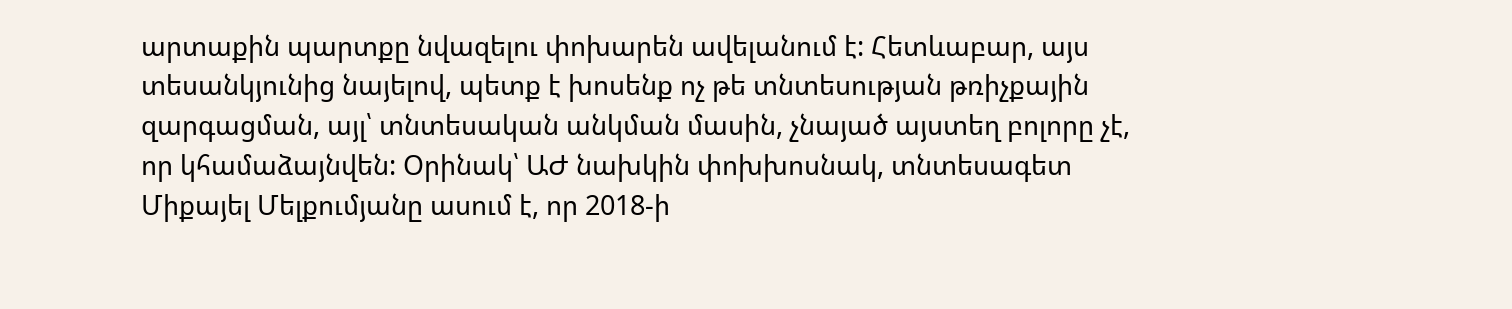արտաքին պարտքը նվազելու փոխարեն ավելանում է: Հետևաբար, այս տեսանկյունից նայելով, պետք է խոսենք ոչ թե տնտեսության թռիչքային զարգացման, այլ՝ տնտեսական անկման մասին, չնայած այստեղ բոլորը չէ, որ կհամաձայնվեն: Օրինակ՝ ԱԺ նախկին փոխխոսնակ, տնտեսագետ Միքայել Մելքումյանը ասում է, որ 2018-ի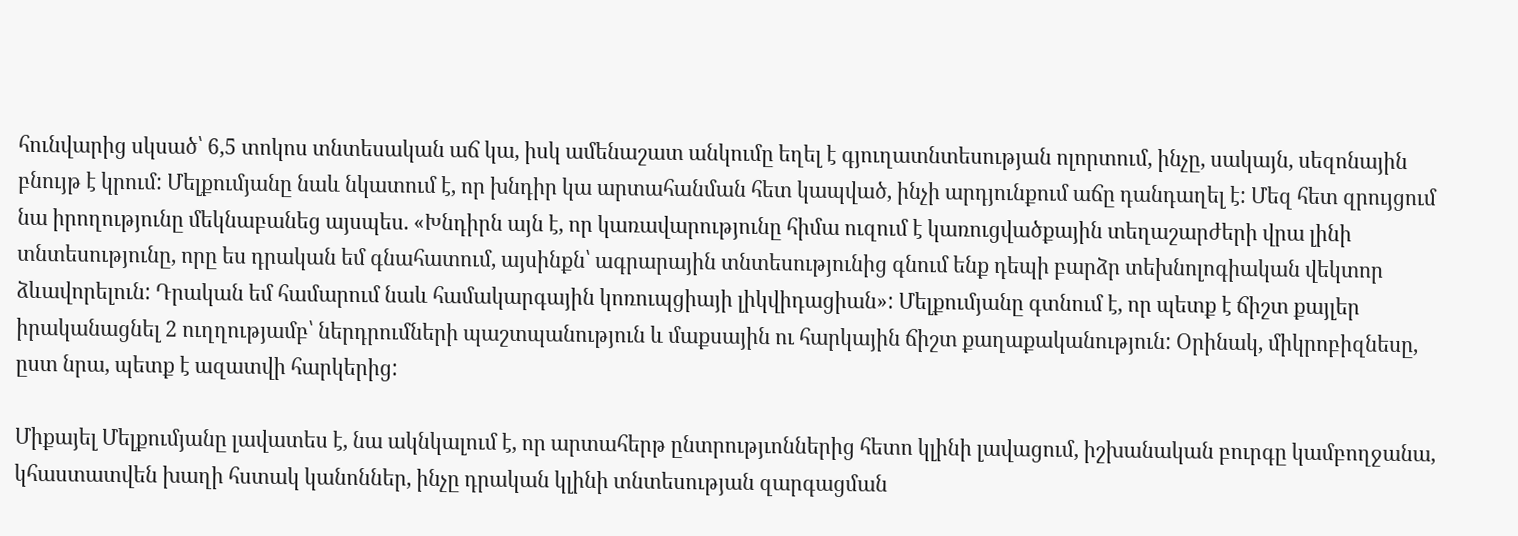հունվարից սկսած՝ 6,5 տոկոս տնտեսական աճ կա, իսկ ամենաշատ անկումը եղել է գյուղատնտեսության ոլորտում, ինչը, սակայն, սեզոնային բնույթ է կրում: Մելքումյանը նաև նկատում է, որ խնդիր կա արտահանման հետ կապված, ինչի արդյունքում աճը դանդաղել է: Մեզ հետ զրույցում նա իրողությունը մեկնաբանեց այսպես. «Խնդիրն այն է, որ կառավարությունը հիմա ուզում է կառուցվածքային տեղաշարժերի վրա լինի տնտեսությունը, որը ես դրական եմ գնահատում, այսինքն՝ ագրարային տնտեսությունից գնում ենք դեպի բարձր տեխնոլոգիական վեկտոր ձևավորելուն: Դրական եմ համարում նաև համակարգային կոռուպցիայի լիկվիդացիան»: Մելքումյանը գտնում է, որ պետք է ճիշտ քայլեր իրականացնել 2 ուղղությամբ՝ ներդրումների պաշտպանություն և մաքսային ու հարկային ճիշտ քաղաքականություն: Օրինակ, միկրոբիզնեսը, ըստ նրա, պետք է ազատվի հարկերից:

Միքայել Մելքումյանը լավատես է, նա ակնկալում է, որ արտահերթ ընտրությւոններից հետո կլինի լավացում, իշխանական բուրգը կամբողջանա, կհաստատվեն խաղի հստակ կանոններ, ինչը դրական կլինի տնտեսության զարգացման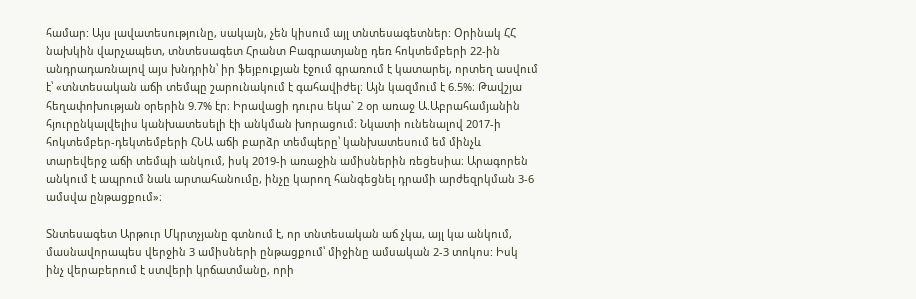համար: Այս լավատեսությունը, սակայն, չեն կիսում այլ տնտեսագետներ: Օրինակ ՀՀ նախկին վարչապետ, տնտեսագետ Հրանտ Բագրատյանը դեռ հոկտեմբերի 22-ին անդրադառնալով այս խնդրին՝ իր ֆեյբուքյան էջում գրառում է կատարել, որտեղ ասվում է՝ «տնտեսական աճի տեմպը շարունակում է գահավիժել։ Այն կազմում է 6.5%։ Թավշյա հեղափոխության օրերին 9.7% էր։ Իրավացի դուրս եկա` 2 օր առաջ Ա.Աբրահամյանին հյուրընկալվելիս կանխատեսելի էի անկման խորացում։ Նկատի ունենալով 2017-ի հոկտեմբեր-դեկտեմբերի ՀՆԱ աճի բարձր տեմպերը՝ կանխատեսում եմ մինչև տարեվերջ աճի տեմպի անկում, իսկ 2019-ի առաջին ամիսներին ռեցեսիա։ Արագորեն անկում է ապրում նաև արտահանումը, ինչը կարող հանգեցնել դրամի արժեզրկման 3-6 ամսվա ընթացքում»։

Տնտեսագետ Արթուր Մկրտչյանը գտնում է, որ տնտեսական աճ չկա, այլ կա անկում, մասնավորապես վերջին 3 ամիսների ընթացքում՝ միջինը ամսական 2-3 տոկոս: Իսկ ինչ վերաբերում է ստվերի կրճատմանը, որի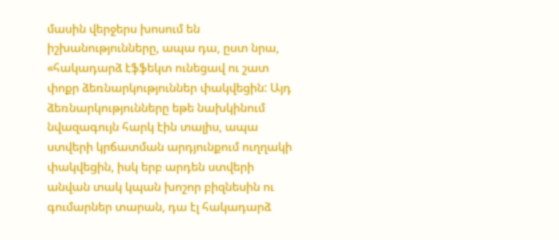մասին վերջերս խոսում են իշխանությունները, ապա դա, ըստ նրա, «հակադարձ էֆֆեկտ ունեցավ ու շատ փոքր ձեռնարկություններ փակվեցին: Այդ ձեռնարկությունները եթե նախկինում նվազագույն հարկ էին տալիս, ապա ստվերի կրճատման արդյունքում ուղղակի փակվեցին, իսկ երբ արդեն ստվերի անվան տակ կպան խոշոր բիզնեսին ու գումարներ տարան, դա էլ հակադարձ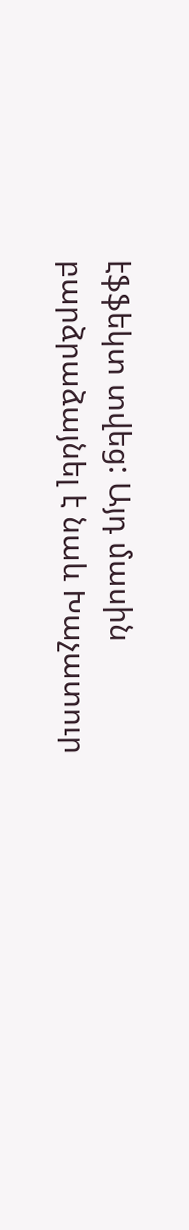էֆֆեկտ տվեց: Այդ մասին բարձրաձայնել է նաև Խաչատուր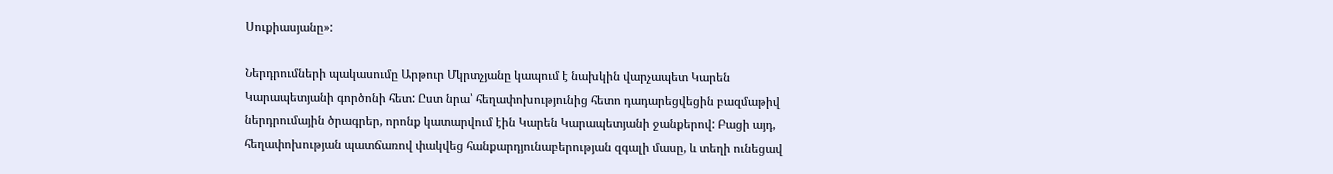Սուքիասյանը»:

Ներդրումների պակասումը Արթուր Մկրտչյանը կապում է նախկին վարչապետ Կարեն Կարապետյանի գործոնի հետ: Ըստ նրա՝ հեղափոխությունից հետո դադարեցվեցին բազմաթիվ ներդրումային ծրագրեր, որոնք կատարվում էին Կարեն Կարապետյանի ջանքերով: Բացի այդ, հեղափոխության պատճառով փակվեց հանքարդյունաբերության զգալի մասը, և տեղի ունեցավ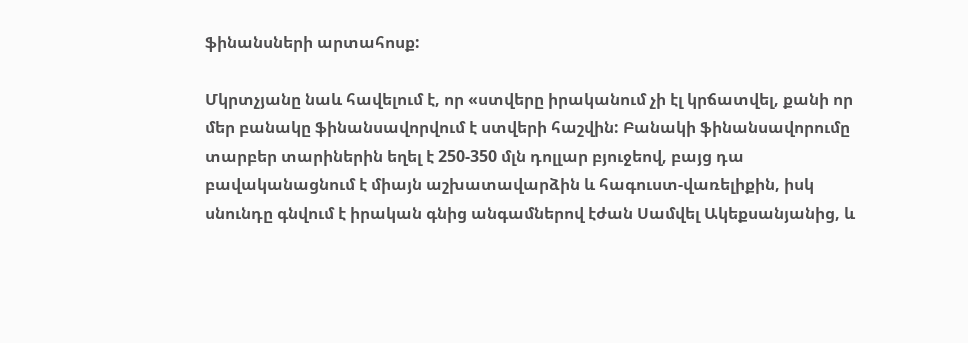ֆինանսների արտահոսք:

Մկրտչյանը նաև հավելում է, որ «ստվերը իրականում չի էլ կրճատվել, քանի որ մեր բանակը ֆինանսավորվում է ստվերի հաշվին: Բանակի ֆինանսավորումը տարբեր տարիներին եղել է 250-350 մլն դոլլար բյուջեով, բայց դա բավականացնում է միայն աշխատավարձին և հագուստ-վառելիքին, իսկ սնունդը գնվում է իրական գնից անգամներով էժան Սամվել Ակեքսանյանից, և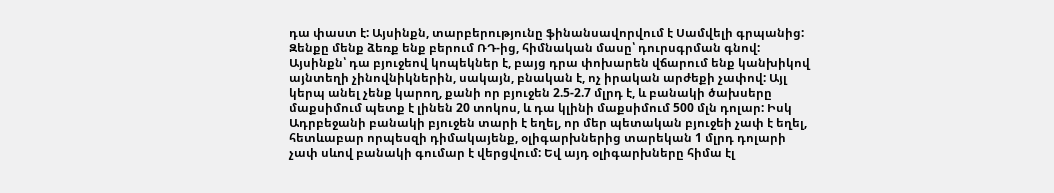դա փաստ է: Այսինքն, տարբերությունը ֆինանսավորվում է Սամվելի գրպանից: Զենքը մենք ձեռք ենք բերում ՌԴ-ից, հիմնական մասը՝ դուրսգրման գնով: Այսինքն՝ դա բյուջեով կոպեկներ է, բայց դրա փոխարեն վճարում ենք կանխիկով այնտեղի չինովնիկներին, սակայն, բնական է, ոչ իրական արժեքի չափով: Այլ կերպ անել չենք կարող, քանի որ բյուջեն 2.5-2.7 մլրդ է, և բանակի ծախսերը մաքսիմում պետք է լինեն 20 տոկոս, և դա կլինի մաքսիմում 500 մլն դոլար: Իսկ Ադրբեջանի բանակի բյուջեն տարի է եղել, որ մեր պետական բյուջեի չափ է եղել, հետևաբար որպեսզի դիմակայենք, օլիգարխներից տարեկան 1 մլրդ դոլարի չափ սևով բանակի գումար է վերցվում: Եվ այդ օլիգարխները հիմա էլ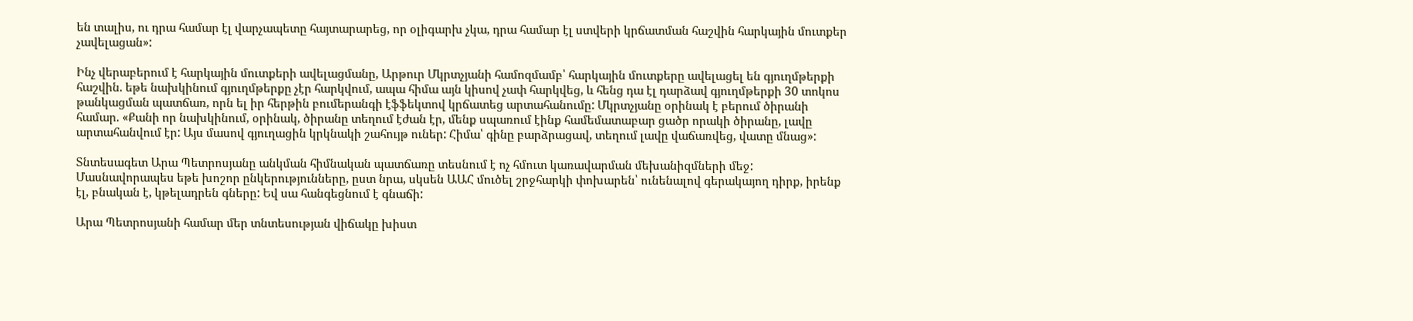են տալիս, ու դրա համար էլ վարչապետը հայտարարեց, որ օլիգարխ չկա, դրա համար էլ ստվերի կրճատման հաշվին հարկային մուտքեր չավելացան»:

Ինչ վերաբերում է հարկային մուտքերի ավելացմանը, Արթուր Մկրտչյանի համոզմամբ՝ հարկային մուտքերը ավելացել են գյուղմթերքի հաշվին. եթե նախկինում գյուղմթերքը չէր հարկվում, ապա հիմա այն կիսով չափ հարկվեց, և հենց դա էլ դարձավ գյուղմթերքի 30 տոկոս թանկացման պատճառ, որն ել իր հերթին բումերանգի էֆֆեկտով կրճատեց արտահանումը: Մկրտչյանը օրինակ է բերում ծիրանի համար. «Քանի որ նախկինում, օրինակ, ծիրանը տեղում էժան էր, մենք սպառում էինք համեմատաբար ցածր որակի ծիրանը, լավը արտահանվում էր: Այս մասով գյուղացին կրկնակի շահույթ ուներ: Հիմա՝ գինը բարձրացավ, տեղում լավը վաճառվեց, վատը մնաց»:

Տնտեսագետ Արա Պետրոսյանը անկման հիմնական պատճառը տեսնում է ոչ հմուտ կառավարման մեխանիզմների մեջ: Մասնավորապես եթե խոշոր ընկերությունները, ըստ նրա, սկսեն ԱԱՀ մուծել շրջհարկի փոխարեն՝ ունենալով գերակայող դիրք, իրենք էլ, բնական է, կթելադրեն գները: Եվ սա հանգեցնում է գնաճի:

Արա Պետրոսյանի համար մեր տնտեսության վիճակը խիստ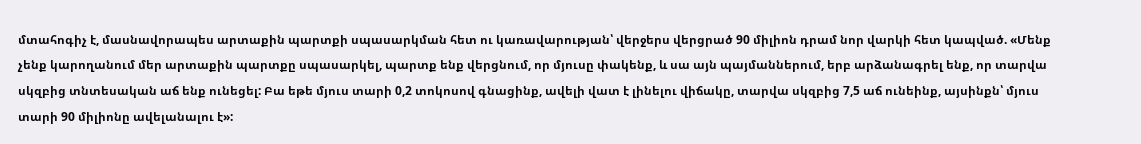մտահոգիչ է, մասնավորապես արտաքին պարտքի սպասարկման հետ ու կառավարության՝ վերջերս վերցրած 90 միլիոն դրամ նոր վարկի հետ կապված. «Մենք չենք կարողանում մեր արտաքին պարտքը սպասարկել, պարտք ենք վերցնում, որ մյուսը փակենք, և սա այն պայմաններում, երբ արձանագրել ենք, որ տարվա սկզբից տնտեսական աճ ենք ունեցել: Բա եթե մյուս տարի 0,2 տոկոսով գնացինք, ավելի վատ է լինելու վիճակը, տարվա սկզբից 7,5 աճ ունեինք, այսինքն՝ մյուս տարի 90 միլիոնը ավելանալու է»: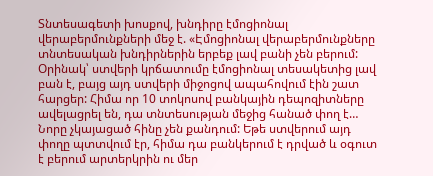Տնտեսագետի խոսքով, խնդիրը էմոցիոնալ վերաբերմունքների մեջ է. «Էմոցիոնալ վերաբերմունքները տնտեսական խնդիրներին երբեք լավ բանի չեն բերում: Օրինակ՝ ստվերի կրճատումը էմոցիոնալ տեսակետից լավ բան է, բայց այդ ստվերի միջոցով ապահովում էին շատ հարցեր: Հիմա որ 10 տոկոսով բանկային դեպոզիտները ավելացրել են, դա տնտեսության մեջից հանած փող է… Նորը չկայացած հինը չեն քանդում: Եթե ստվերում այդ փողը պտտվում էր, հիմա դա բանկերում է դրված և օգուտ է բերում արտերկրին ու մեր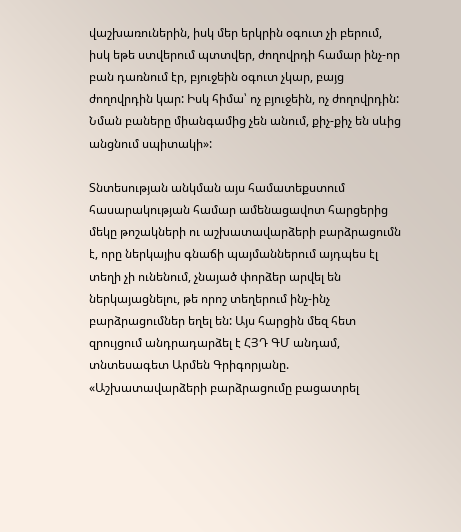վաշխառուներին, իսկ մեր երկրին օգուտ չի բերում, իսկ եթե ստվերում պտտվեր, ժողովրդի համար ինչ-որ բան դառնում էր, բյուջեին օգուտ չկար, բայց ժողովրդին կար: Իսկ հիմա՝ ոչ բյուջեին, ոչ ժողովրդին: Նման բաները միանգամից չեն անում, քիչ-քիչ են սևից անցնում սպիտակի»:

Տնտեսության անկման այս համատեքստում հասարակության համար ամենացավոտ հարցերից մեկը թոշակների ու աշխատավարձերի բարձրացումն է, որը ներկայիս գնաճի պայմաններում այդպես էլ տեղի չի ունենում, չնայած փորձեր արվել են ներկայացնելու, թե որոշ տեղերում ինչ-ինչ բարձրացումներ եղել են: Այս հարցին մեզ հետ զրույցում անդրադարձել է ՀՅԴ ԳՄ անդամ, տնտեսագետ Արմեն Գրիգորյանը. «Աշխատավարձերի բարձրացումը բացատրել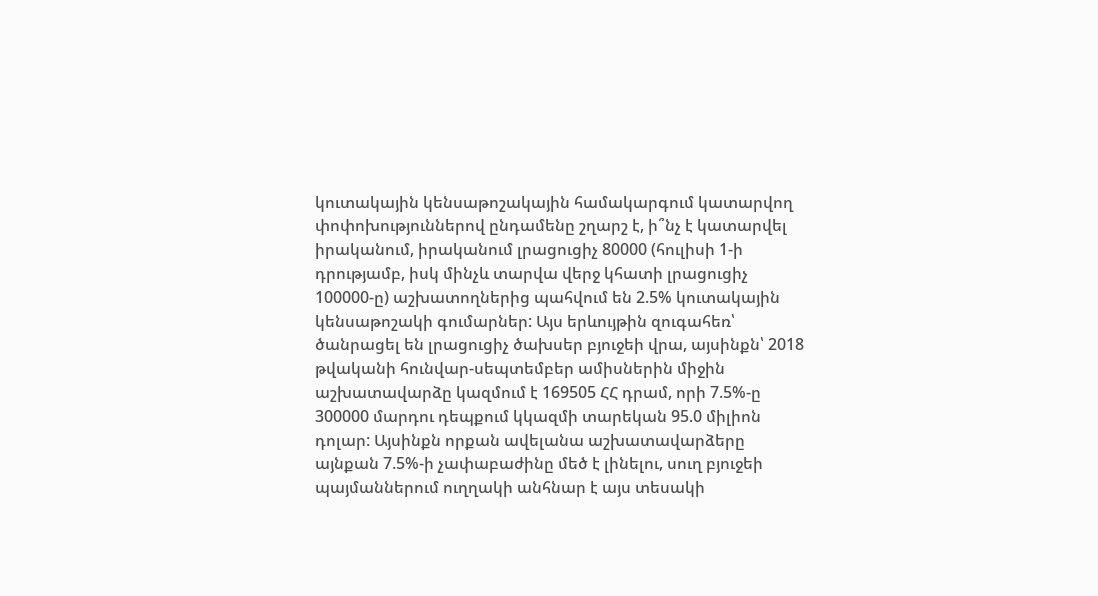կուտակային կենսաթոշակային համակարգում կատարվող փոփոխություններով ընդամենը շղարշ է, ի՞նչ է կատարվել իրականում, իրականում լրացուցիչ 80000 (հուլիսի 1-ի դրությամբ, իսկ մինչև տարվա վերջ կհատի լրացուցիչ 100000-ը) աշխատողներից պահվում են 2.5% կուտակային կենսաթոշակի գումարներ: Այս երևույթին զուգահեռ՝ ծանրացել են լրացուցիչ ծախսեր բյուջեի վրա, այսինքն՝ 2018 թվականի հունվար-սեպտեմբեր ամիսներին միջին աշխատավարձը կազմում է 169505 ՀՀ դրամ, որի 7.5%-ը 300000 մարդու դեպքում կկազմի տարեկան 95.0 միլիոն դոլար: Այսինքն որքան ավելանա աշխատավարձերը այնքան 7.5%-ի չափաբաժինը մեծ է լինելու, սուղ բյուջեի պայմաններում ուղղակի անհնար է այս տեսակի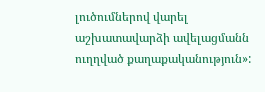լուծումներով վարել աշխատավարձի ավելացմանն ուղղված քաղաքականություն»: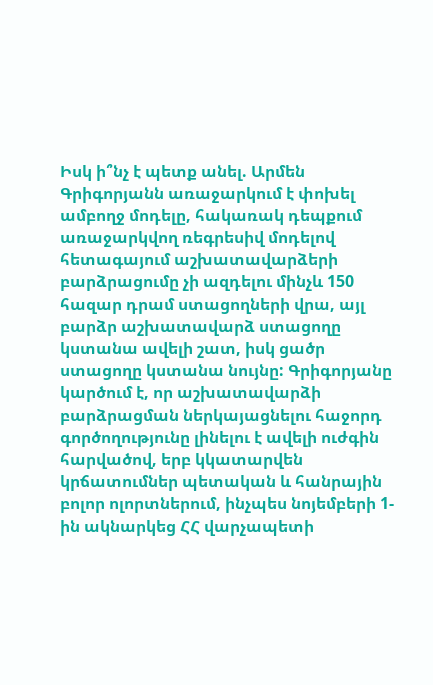Իսկ ի՞նչ է պետք անել. Արմեն Գրիգորյանն առաջարկում է փոխել ամբողջ մոդելը, հակառակ դեպքում առաջարկվող ռեգրեսիվ մոդելով հետագայում աշխատավարձերի բարձրացումը չի ազդելու մինչև 150 հազար դրամ ստացողների վրա, այլ բարձր աշխատավարձ ստացողը կստանա ավելի շատ, իսկ ցածր ստացողը կստանա նույնը: Գրիգորյանը կարծում է, որ աշխատավարձի բարձրացման ներկայացնելու հաջորդ գործողությունը լինելու է ավելի ուժգին հարվածով, երբ կկատարվեն կրճատումներ պետական և հանրային բոլոր ոլորտներում, ինչպես նոյեմբերի 1-ին ակնարկեց ՀՀ վարչապետի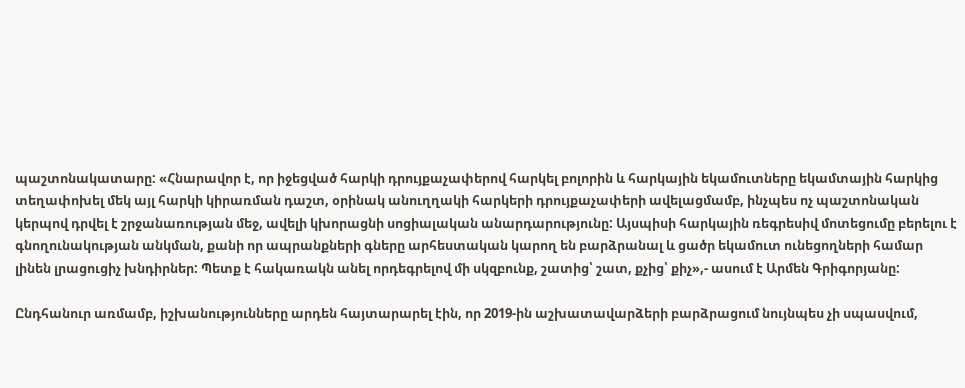պաշտոնակատարը: «Հնարավոր է, որ իջեցված հարկի դրույքաչափերով հարկել բոլորին և հարկային եկամուտները եկամտային հարկից տեղափոխել մեկ այլ հարկի կիրառման դաշտ, օրինակ անուղղակի հարկերի դրույքաչափերի ավելացմամբ, ինչպես ոչ պաշտոնական կերպով դրվել է շրջանառության մեջ, ավելի կխորացնի սոցիալական անարդարությունը: Այսպիսի հարկային ռեգրեսիվ մոտեցումը բերելու է գնողունակության անկման, քանի որ ապրանքների գները արհեստական կարող են բարձրանալ և ցածր եկամուտ ունեցողների համար լինեն լրացուցիչ խնդիրներ: Պետք է հակառակն անել որդեգրելով մի սկզբունք, շատից՝ շատ, քչից՝ քիչ»,- ասում է Արմեն Գրիգորյանը:

Ընդհանուր առմամբ, իշխանությունները արդեն հայտարարել էին, որ 2019-ին աշխատավարձերի բարձրացում նույնպես չի սպասվում,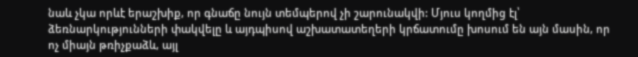նաև չկա որևէ երաշխիք, որ գնաճը նույն տեմպերով չի շարունակվի: Մյուս կողմից էլ՝ ձեռնարկությունների փակվելը և այդպիսով աշխատատեղերի կրճատումը խոսում են այն մասին, որ ոչ միայն թռիչքաձև, այլ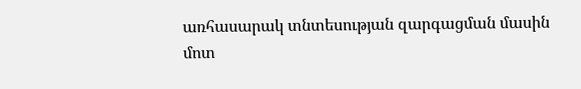առհասարակ տնտեսության զարգացման մասին մոտ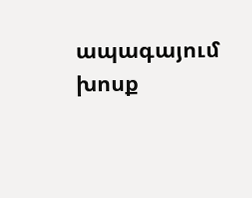ապագայում խոսք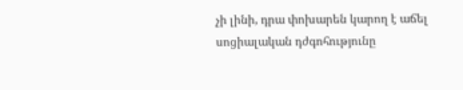չի լինի, դրա փոխարեն կարող է աճել սոցիալական դժգոհությունը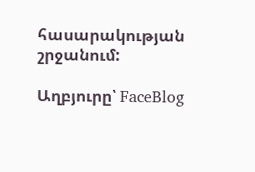հասարակության շրջանում:

Աղբյուրը՝ FaceBlog